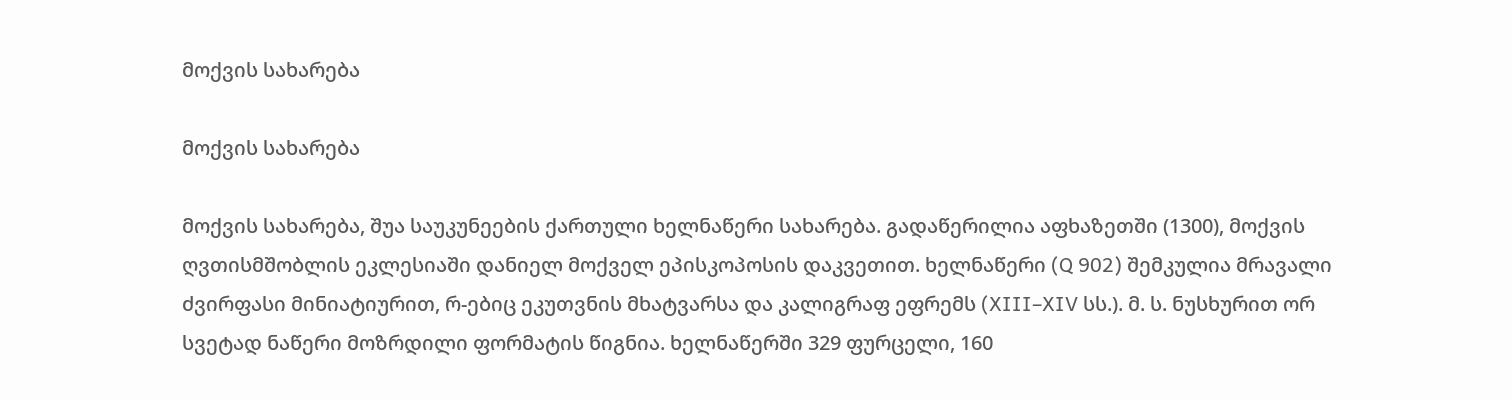მოქვის სახარება

მოქვის სახარება

მოქვის სახარება, შუა საუკუნეების ქართული ხელნაწერი სახარება. გადაწერილია აფხაზეთში (1300), მოქვის ღვთისმშობლის ეკლესიაში დანიელ მოქველ ეპისკოპოსის დაკვეთით. ხელნაწერი (Q 902) შემკულია მრავალი ძვირფასი მინიატიურით, რ-ებიც ეკუთვნის მხატვარსა და კალიგრაფ ეფრემს (XIII–XIV სს.). მ. ს. ნუსხურით ორ სვეტად ნაწერი მოზრდილი ფორმატის წიგნია. ხელნაწერში 329 ფურცელი, 160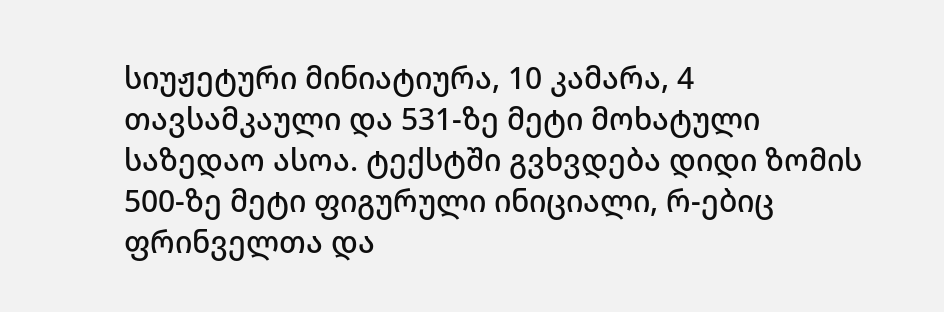სიუჟეტური მინიატიურა, 10 კამარა, 4 თავსამკაული და 531-ზე მეტი მოხატული საზედაო ასოა. ტექსტში გვხვდება დიდი ზომის 500-ზე მეტი ფიგურული ინიციალი, რ-ებიც ფრინველთა და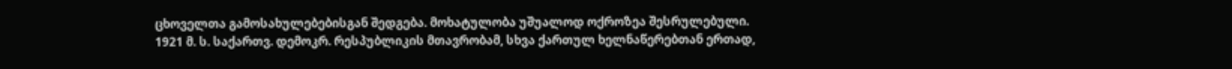ცხოველთა გამოსახულებებისგან შედგება. მოხატულობა უშუალოდ ოქროზეა შესრულებული. 1921 მ. ს. საქართვ. დემოკრ. რესპუბლიკის მთავრობამ, სხვა ქართულ ხელნაწერებთან ერთად,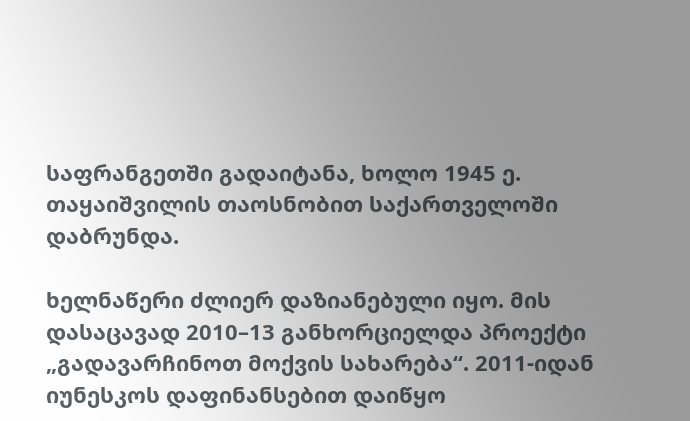საფრანგეთში გადაიტანა, ხოლო 1945 ე. თაყაიშვილის თაოსნობით საქართველოში დაბრუნდა.

ხელნაწერი ძლიერ დაზიანებული იყო. მის დასაცავად 2010–13 განხორციელდა პროექტი „გადავარჩინოთ მოქვის სახარება“. 2011-იდან იუნესკოს დაფინანსებით დაიწყო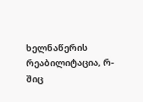ხელნაწერის რეაბილიტაცია, რ-შიც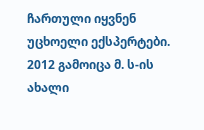ჩართული იყვნენ უცხოელი ექსპერტები. 2012 გამოიცა მ. ს-ის ახალი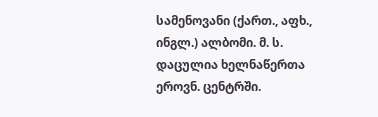სამენოვანი (ქართ., აფხ., ინგლ.) ალბომი. მ. ს. დაცულია ხელნაწერთა ეროვნ. ცენტრში.